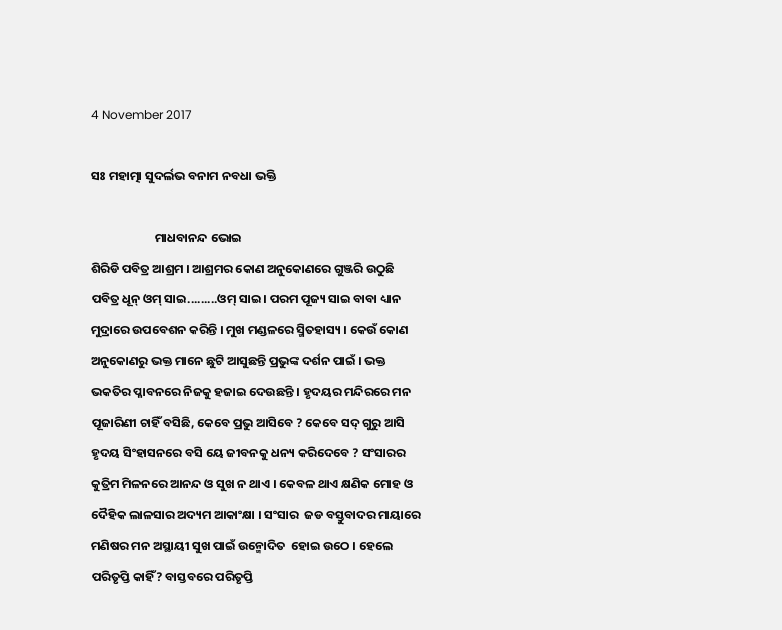4 November 2017

ସଃ ମହାତ୍ମା ସୁଦର୍ଲଭ ବନାମ ନବଧା ଭକ୍ତି

                       ମାଧବାନନ୍ଦ ଭୋଇ
ଶିରିଡି ପବିତ୍ର ଆଶ୍ରମ । ଆଶ୍ରମର କୋଣ ଅନୁକୋଣରେ ଗୁଞ୍ଜରି ଉଠୁଛି ପବିତ୍ର ଧୂନ୍ ଓମ୍ ସାଇ.........ଓମ୍ ସାଇ । ପରମ ପୂଜ୍ୟ ସାଇ ବାବା ଧ୍ୟାନ ମୁଦ୍ରାରେ ଉପବେଶନ କରିନ୍ତି । ମୁଖ ମଣ୍ଡଳରେ ସ୍ମିତହାସ୍ୟ । କେଉଁ କୋଣ ଅନୁକୋଣରୁ ଭକ୍ତ ମାନେ ଛୁଟି ଆସୁଛନ୍ତି ପ୍ରଭୁଙ୍କ ଦର୍ଶନ ପାଇଁ । ଭକ୍ତ ଭକତିର ପ୍ଳାବନରେ ନିଜକୁ ହଜାଇ ଦେଉଛନ୍ତି । ହୃଦୟର ମନ୍ଦିରରେ ମନ ପୂଜାରିଣୀ ଚାହିଁ ବସିଛି, କେବେ ପ୍ରଭୁ ଆସିବେ ? କେବେ ସଦ୍ ଗୁରୁ ଆସି ହୃଦୟ ସିଂହାସନରେ ବସି ୟେ ଜୀବନକୁ ଧନ୍ୟ କରିଦେବେ ? ସଂସାରର କୁତ୍ରିମ ମିଳନରେ ଆନନ୍ଦ ଓ ସୁଖ ନ ଥାଏ । କେବଳ ଥାଏ କ୍ଷଣିକ ମୋହ ଓ ଦୈହିକ ଲାଳସାର ଅଦ୍ୟମ ଆକାଂକ୍ଷା । ସଂସାର  ଜଡ ବସ୍ତୁବାଦର ମାୟାରେ ମଣିଷର ମନ ଅସ୍ଥାୟୀ ସୁଖ ପାଇଁ ଉନ୍ମୋଦିତ  ହୋଇ ଉଠେ । ହେଲେ ପରିତୃପ୍ତି କାହିଁ? ବାସ୍ତବରେ ପରିତୃପ୍ତି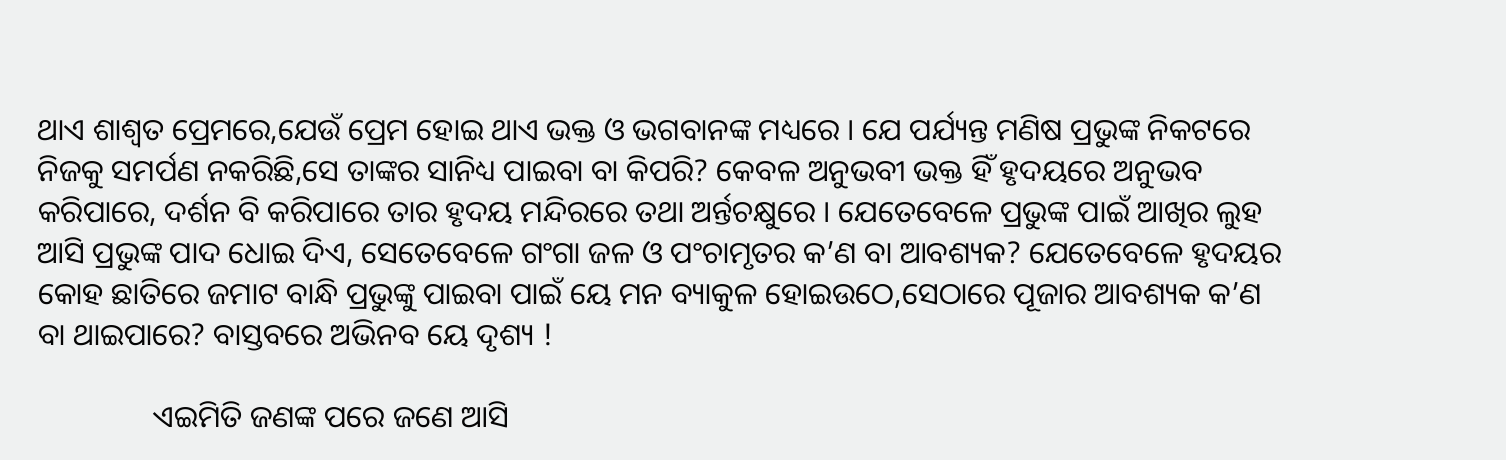ଥାଏ ଶାଶ୍ୱତ ପ୍ରେମରେ,ଯେଉଁ ପ୍ରେମ ହୋଇ ଥାଏ ଭକ୍ତ ଓ ଭଗବାନଙ୍କ ମଧ୍ୟରେ । ଯେ ପର୍ଯ୍ୟନ୍ତ ମଣିଷ ପ୍ରଭୁଙ୍କ ନିକଟରେ ନିଜକୁ ସମର୍ପଣ ନକରିଛି,ସେ ତାଙ୍କର ସାନିଧ୍ୟ ପାଇବା ବା କିପରି? କେବଳ ଅନୁଭବୀ ଭକ୍ତ ହିଁ ହୃଦୟରେ ଅନୁଭବ କରିପାରେ, ଦର୍ଶନ ବି କରିପାରେ ତାର ହୃଦୟ ମନ୍ଦିରରେ ତଥା ଅର୍ନ୍ତଚକ୍ଷୁରେ । ଯେତେବେଳେ ପ୍ରଭୁଙ୍କ ପାଇଁ ଆଖିର ଲୁହ ଆସି ପ୍ରଭୁଙ୍କ ପାଦ ଧୋଇ ଦିଏ, ସେତେବେଳେ ଗଂଗା ଜଳ ଓ ପଂଚାମୃତର କ’ଣ ବା ଆବଶ୍ୟକ? ଯେତେବେଳେ ହୃଦୟର କୋହ ଛାତିରେ ଜମାଟ ବାନ୍ଧି ପ୍ରଭୁଙ୍କୁ ପାଇବା ପାଇଁ ୟେ ମନ ବ୍ୟାକୁଳ ହୋଇଉଠେ,ସେଠାରେ ପୂଜାର ଆବଶ୍ୟକ କ’ଣ ବା ଥାଇପାରେ? ବାସ୍ତବରେ ଅଭିନବ ୟେ ଦୃଶ୍ୟ !

               ଏଇମିତି ଜଣଙ୍କ ପରେ ଜଣେ ଆସି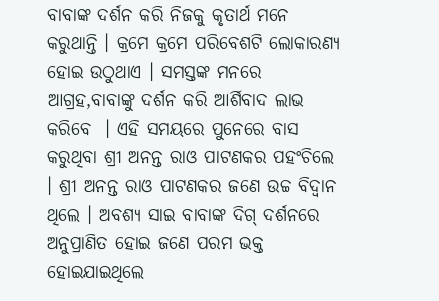ବାବାଙ୍କ ଦର୍ଶନ କରି ନିଜକୁ କୃତାର୍ଥ ମନେ କରୁଥାନ୍ତି । କ୍ରମେ କ୍ରମେ ପରିବେଶଟି ଲୋକାରଣ୍ୟ ହୋଇ ଉଠୁଥାଏ । ସମସ୍ତଙ୍କ ମନରେ ଆଗ୍ରହ,ବାବାଙ୍କୁ ଦର୍ଶନ କରି ଆର୍ଶିବାଦ ଲାଭ କରିବେ  । ଏହି ସମୟରେ ପୁନେରେ ବାସ କରୁଥିବା ଶ୍ରୀ ଅନନ୍ତ ରାଓ ପାଟଣକର ପହଂଚିଲେ । ଶ୍ରୀ ଅନନ୍ତ ରାଓ ପାଟଣକର ଜଣେ ଉଚ୍ଚ ବିଦ୍ୱାନ ଥିଲେ । ଅବଶ୍ୟ ସାଇ ବାବାଙ୍କ ଦିଗ୍ ଦର୍ଶନରେ ଅନୁପ୍ରାଣିତ ହୋଇ ଜଣେ ପରମ ଭକ୍ତ ହୋଇଯାଇଥିଲେ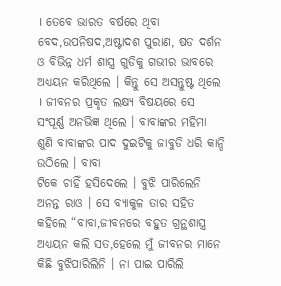। ତେବେ ଭାରତ ବର୍ଷରେ ଥିବା ବେଦ,ଉପନିଷଦ,ଅଷ୍ଟାଦଶ ପୁରାଣ, ଷଡ ଦର୍ଶନ ଓ ବିଭିନ୍ନ ଧର୍ମ ଶାସ୍ତ୍ର ଗୁଡିକୁ ଗଭୀର ଭାବରେ ଅଧ୍ୟୟନ କରିଥିଲେ । କିନ୍ତୁ ସେ ଅସନ୍ତୁଷ୍ଟ ଥିଲେ । ଜୀବନର ପ୍ରକୃତ ଲକ୍ଷ୍ୟ ବିଷୟରେ ସେ ସଂପୂର୍ଣ୍ଣ ଅନଭିଜ୍ଞ ଥିଲେ । ବାବାଙ୍କର ମହିମା ଶୁଣି ବାବାଙ୍କର ପାଦ ଦୁଇଟିକୁ ଜାବୁଡି ଧରି କାନ୍ଦି ଉଠିଲେ । ବାବା
ଟିକେ ଚାହିଁ ହସିଦେଲେ । ବୁଝି ପାରିଲେନି ଅନନ୍ତ ରାଓ । ସେ ବ୍ୟାକୁଳ ତାର ସହିତ କହିଲେ “ବାବା,ଜୀବନରେ ବହୁତ ଗ୍ରନ୍ଥଶାସ୍ତ୍ର ଅଧ୍ୟୟନ କଲି ସତ,ହେଲେ ମୁଁ ଜୀବନର ମାନେ କିଛି ବୁଝିପାରିଲିନି । ନା ପାଇ ପାରିଲି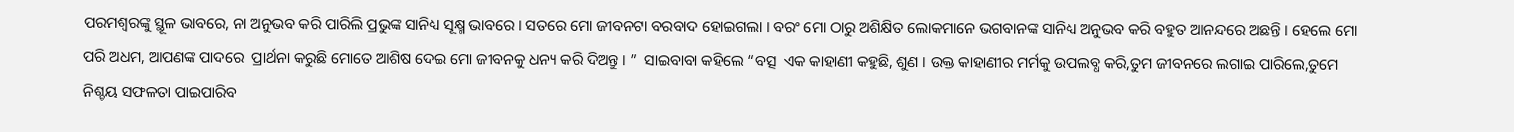ପରମଶ୍ୱରଙ୍କୁ ସ୍ଥୂଳ ଭାବରେ, ନା ଅନୁଭବ କରି ପାରିଲି ପ୍ରଭୁଙ୍କ ସାନିଧ୍ୟ ସୂକ୍ଷ୍ମ ଭାବରେ । ସତରେ ମୋ ଜୀବନଟା ବରବାଦ ହୋଇଗଲା । ବରଂ ମୋ ଠାରୁ ଅଶିକ୍ଷିତ ଲୋକମାନେ ଭଗବାନଙ୍କ ସାନିଧ୍ୟ ଅନୁଭବ କରି ବହୁତ ଆନନ୍ଦରେ ଅଛନ୍ତି । ହେଲେ ମୋ ପରି ଅଧମ, ଆପଣଙ୍କ ପାଦରେ  ପ୍ରାର୍ଥନା କରୁଛି ମୋତେ ଆଶିଷ ଦେଇ ମୋ ଜୀବନକୁ ଧନ୍ୟ କରି ଦିଅନ୍ତୁ । ”  ସାଇବାବା କହିଲେ “ବତ୍ସ  ଏକ କାହାଣୀ କହୁଛି, ଶୁଣ । ଉକ୍ତ କାହାଣୀର ମର୍ମକୁ ଉପଲବ୍ଧ କରି,ତୁମ ଜୀବନରେ ଲଗାଇ ପାରିଲେ,ତୁମେ ନିଶ୍ଚୟ ସଫଳତା ପାଇପାରିବ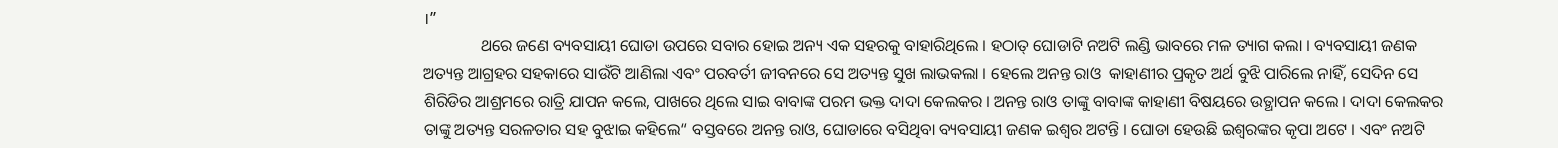।”
              ଥରେ ଜଣେ ବ୍ୟବସାୟୀ ଘୋଡା ଉପରେ ସବାର ହୋଇ ଅନ୍ୟ ଏକ ସହରକୁ ବାହାରିଥିଲେ । ହଠାତ୍ ଘୋଡାଟି ନଅଟି ଲଣ୍ଡି ଭାବରେ ମଳ ତ୍ୟାଗ କଲା । ବ୍ୟବସାୟୀ ଜଣକ ଅତ୍ୟନ୍ତ ଆଗ୍ରହର ସହକାରେ ସାଉଁଟି ଆଣିଲା ଏବଂ ପରବର୍ତୀ ଜୀବନରେ ସେ ଅତ୍ୟନ୍ତ ସୁଖ ଲାଭକଲା । ହେଲେ ଅନନ୍ତ ରାଓ  କାହାଣୀର ପ୍ରକୃତ ଅର୍ଥ ବୁଝି ପାରିଲେ ନାହିଁ, ସେଦିନ ସେ ଶିରିଡିର ଆଶ୍ରମରେ ରାତ୍ରି ଯାପନ କଲେ, ପାଖରେ ଥିଲେ ସାଇ ବାବାଙ୍କ ପରମ ଭକ୍ତ ଦାଦା କେଲକର । ଅନନ୍ତ ରାଓ ତାଙ୍କୁ ବାବାଙ୍କ କାହାଣୀ ବିଷୟରେ ଉତ୍ଥାପନ କଲେ । ଦାଦା କେଲକର ତାଙ୍କୁ ଅତ୍ୟନ୍ତ ସରଳତାର ସହ ବୁଝାଇ କହିଲେ“ ବସ୍ତବରେ ଅନନ୍ତ ରାଓ, ଘୋଡାରେ ବସିଥିବା ବ୍ୟବସାୟୀ ଜଣକ ଇଶ୍ୱର ଅଟନ୍ତି । ଘୋଡା ହେଉଛି ଇଶ୍ୱରଙ୍କର କୃପା ଅଟେ । ଏବଂ ନଅଟି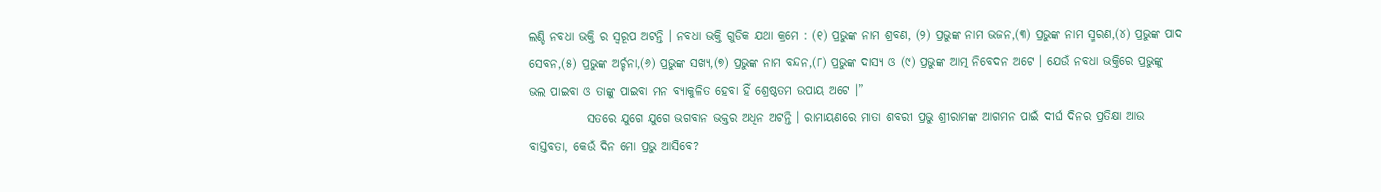ଲଣ୍ଡି ନବଧା ଭକ୍ତି ର ସ୍ବରୂପ ଅଟନ୍ତି । ନବଧା ଭକ୍ତି ଗୁଡିକ ଯଥା କ୍ରମେ : (୧) ପ୍ରଭୁଙ୍କ ନାମ ଶ୍ରବଣ, (୨) ପ୍ରଭୁଙ୍କ ନାମ ଭଜନ,(୩) ପ୍ରଭୁଙ୍କ ନାମ ସ୍ମରଣ,(୪) ପ୍ରଭୁଙ୍କ ପାଦ ସେବନ,(୫) ପ୍ରଭୁଙ୍କ ଅର୍ଚ୍ଚନା,(୬) ପ୍ରଭୁଙ୍କ ସଖ୍ୟ,(୭) ପ୍ରଭୁଙ୍କ ନାମ ବନ୍ଦନ,(୮) ପ୍ରଭୁଙ୍କ ଦାସ୍ୟ ଓ (୯) ପ୍ରଭୁଙ୍କ ଆତ୍ମ ନିବେଦନ ଅଟେ । ଯେଉଁ ନବଧା ଭକ୍ତିରେ ପ୍ରଭୁଙ୍କୁ ଭଲ ପାଇବା ଓ ତାଙ୍କୁ ପାଇବା ମନ ବ୍ୟାକୁଳିତ ହେବା ହିଁ ଶ୍ରେଷ୍ଠତମ ଉପାୟ ଅଟେ ।”
            ସତରେ ଯୁଗେ ଯୁଗେ ଭଗବାନ ଭକ୍ତର ଅଧିନ ଅଟନ୍ତି । ରାମାୟଣରେ ମାତା ଶବରୀ ପ୍ରଭୁ ଶ୍ରୀରାମଙ୍କ ଆଗମନ ପାଇଁ ଦୀର୍ଘ ଦିନର ପ୍ରତିକ୍ଷା ଆଉ ବାସ୍ତବତା, କେଉଁ ଦିନ ମୋ ପ୍ରଭୁ ଆସିବେ?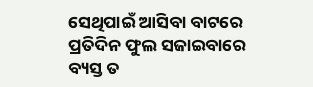ସେଥିପାଇଁ ଆସିବା ବାଟରେ ପ୍ରତିଦିନ ଫୁଲ ସଜାଇବାରେ ବ୍ୟସ୍ତ ତ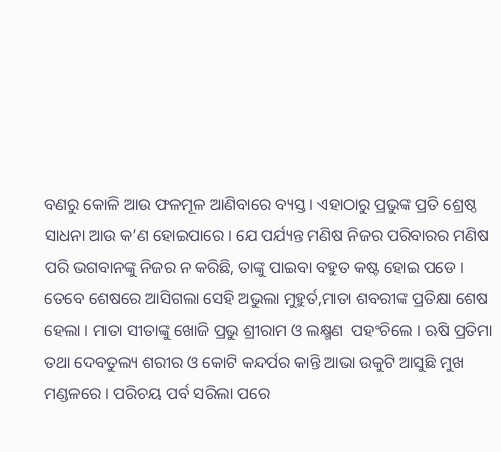ବଣରୁ କୋଳି ଆଉ ଫଳମୂଳ ଆଣିବାରେ ବ୍ୟସ୍ତ । ଏହାଠାରୁ ପ୍ରଭୁଙ୍କ ପ୍ରତି ଶ୍ରେଷ୍ଠ ସାଧନା ଆଉ କ’ଣ ହୋଇପାରେ । ଯେ ପର୍ଯ୍ୟନ୍ତ ମଣିଷ ନିଜର ପରିବାରର ମଣିଷ ପରି ଭଗବାନଙ୍କୁ ନିଜର ନ କରିଛି, ତାଙ୍କୁ ପାଇବା ବହୁତ କଷ୍ଟ ହୋଇ ପଡେ । ତେବେ ଶେଷରେ ଆସିଗଲା ସେହି ଅଭୁଲା ମୁହୁର୍ତ,ମାତା ଶବରୀଙ୍କ ପ୍ରତିକ୍ଷା ଶେଷ ହେଲା । ମାତା ସୀତାଙ୍କୁ ଖୋଜି ପ୍ରଭୁ ଶ୍ରୀରାମ ଓ ଲକ୍ଷ୍ମଣ  ପହଂଚିଲେ । ଋଷି ପ୍ରତିମା ତଥା ଦେବତୁଲ୍ୟ ଶରୀର ଓ କୋଟି କନ୍ଦର୍ପର କାନ୍ତି ଆଭା ଉକୁଟି ଆସୁଛି ମୁଖ ମଣ୍ଡଳରେ । ପରିଚୟ ପର୍ବ ସରିଲା ପରେ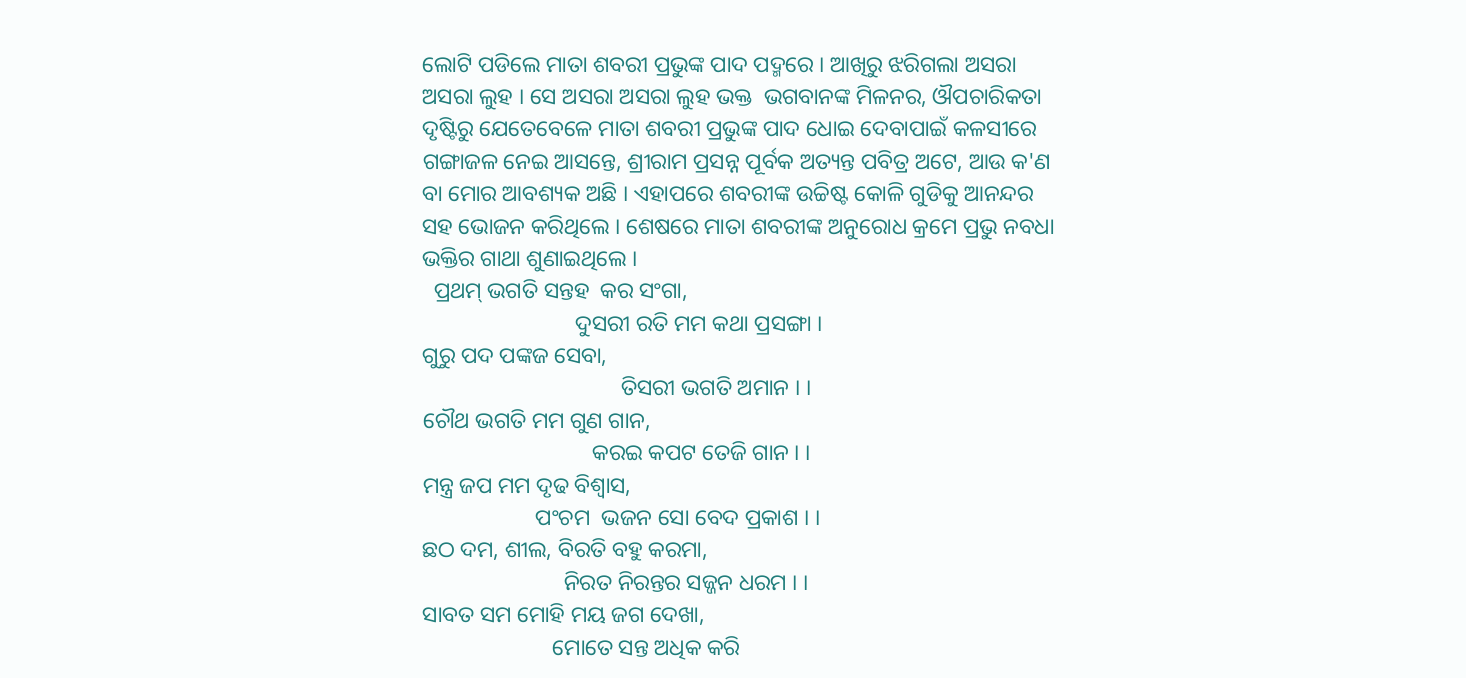ଲୋଟି ପଡିଲେ ମାତା ଶବରୀ ପ୍ରଭୁଙ୍କ ପାଦ ପଦ୍ମରେ । ଆଖିରୁ ଝରିଗଲା ଅସରା ଅସରା ଲୁହ । ସେ ଅସରା ଅସରା ଲୁହ ଭକ୍ତ  ଭଗବାନଙ୍କ ମିଳନର, ଔପଚାରିକତା ଦୃଷ୍ଟିରୁ ଯେତେବେଳେ ମାତା ଶବରୀ ପ୍ରଭୁଙ୍କ ପାଦ ଧୋଇ ଦେବାପାଇଁ କଳସୀରେ ଗଙ୍ଗାଜଳ ନେଇ ଆସନ୍ତେ, ଶ୍ରୀରାମ ପ୍ରସନ୍ନ ପୂର୍ବକ ଅତ୍ୟନ୍ତ ପବିତ୍ର ଅଟେ, ଆଉ କ'ଣ ବା ମୋର ଆବଶ୍ୟକ ଅଛି । ଏହାପରେ ଶବରୀଙ୍କ ଉଚ୍ଚିଷ୍ଟ କୋଳି ଗୁଡିକୁ ଆନନ୍ଦର ସହ ଭୋଜନ କରିଥିଲେ । ଶେଷରେ ମାତା ଶବରୀଙ୍କ ଅନୁରୋଧ କ୍ରମେ ପ୍ରଭୁ ନବଧା ଭକ୍ତିର ଗାଥା ଶୁଣାଇଥିଲେ ।
  ପ୍ରଥମ୍ ଭଗତି ସନ୍ତହ  କର ସଂଗା,
                           ଦୁସରୀ ରତି ମମ କଥା ପ୍ରସଙ୍ଗା ।
ଗୁରୁ ପଦ ପଙ୍କଜ ସେବା,
                                   ତିସରୀ ଭଗତି ଅମାନ । ।
ଚୌଥ ଭଗତି ମମ ଗୁଣ ଗାନ,
                              କରଇ କପଟ ତେଜି ଗାନ । ।
ମନ୍ତ୍ର ଜପ ମମ ଦୃଢ ବିଶ୍ୱାସ,
                    ପଂଚମ  ଭଜନ ସୋ ବେଦ ପ୍ରକାଶ । ।
ଛଠ ଦମ, ଶୀଲ, ବିରତି ବହୁ କରମା,
                         ନିରତ ନିରନ୍ତର ସଜ୍ଜନ ଧରମ । ।
ସାବତ ସମ ମୋହି ମୟ ଜଗ ଦେଖା,
                       ମୋତେ ସନ୍ତ ଅଧିକ କରି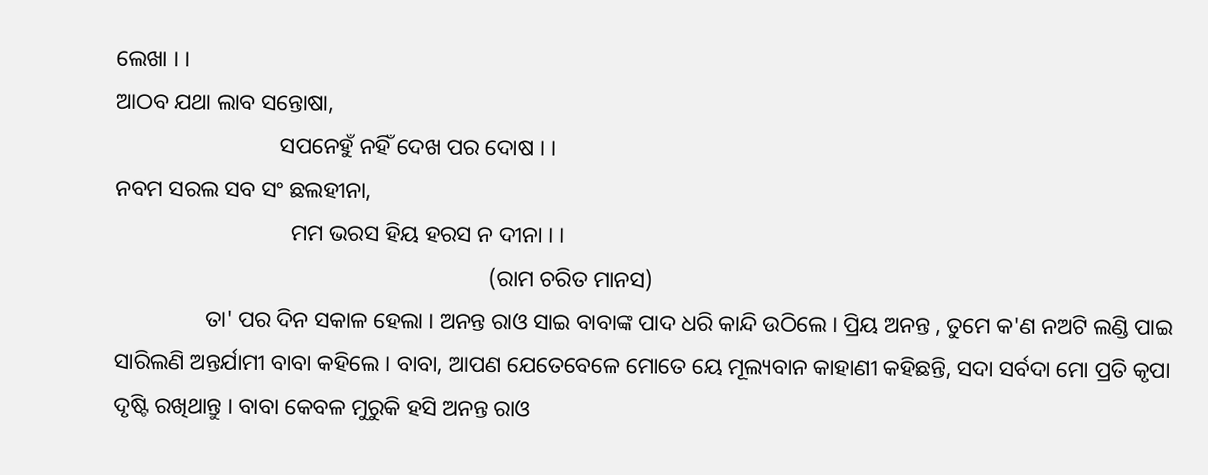ଲେଖା । ।
ଆଠବ ଯଥା ଲାବ ସନ୍ତୋଷା,
                             ସପନେହୁଁ ନହିଁ ଦେଖ ପର ଦୋଷ । ।
ନବମ ସରଲ ସବ ସଂ ଛଲହୀନା,
                               ମମ ଭରସ ହିୟ ହରସ ନ ଦୀନା । ।
                                                                  (ରାମ ଚରିତ ମାନସ)
                ତା' ପର ଦିନ ସକାଳ ହେଲା । ଅନନ୍ତ ରାଓ ସାଇ ବାବାଙ୍କ ପାଦ ଧରି କାନ୍ଦି ଉଠିଲେ । ପ୍ରିୟ ଅନନ୍ତ , ତୁମେ କ'ଣ ନଅଟି ଲଣ୍ଡି ପାଇ ସାରିଲଣି ଅନ୍ତର୍ଯାମୀ ବାବା କହିଲେ । ବାବା, ଆପଣ ଯେତେବେଳେ ମୋତେ ୟେ ମୂଲ୍ୟବାନ କାହାଣୀ କହିଛନ୍ତି, ସଦା ସର୍ବଦା ମୋ ପ୍ରତି କୃପା  ଦୃଷ୍ଟି ରଖିଥାନ୍ତୁ । ବାବା କେବଳ ମୁରୁକି ହସି ଅନନ୍ତ ରାଓ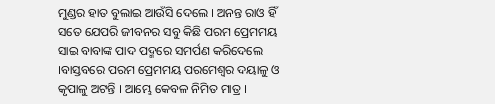ମୁଣ୍ଡର ହାତ ବୁଲାଇ ଆଉଁସି ଦେଲେ । ଅନନ୍ତ ରାଓ ହିଁ ସତେ ଯେପରି ଜୀବନର ସବୁ କିଛି ପରମ ପ୍ରେମମୟ ସାଇ ବାବାଙ୍କ ପାଦ ପଦ୍ମରେ ସମର୍ପଣ କରିଦେଲେ ।ବାସ୍ତବରେ ପରମ ପ୍ରେମମୟ ପରମେଶ୍ୱର ଦୟାଳୁ ଓ କୃପାଳୁ ଅଟନ୍ତି । ଆମ୍ଭେ କେବଳ ନିମିତ ମାତ୍ର ।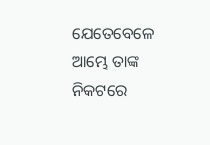ଯେତେବେଳେ ଆମ୍ଭେ ତାଙ୍କ ନିକଟରେ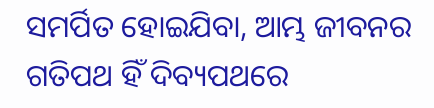ସମର୍ପିତ ହୋଇଯିବା, ଆମ୍ଭ ଜୀବନର ଗତିପଥ ହିଁ ଦିବ୍ୟପଥରେ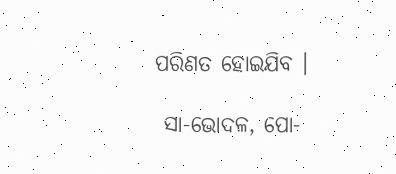ପରିଣତ ହୋଇଯିବ ।

 ସା-ଭୋଦଳ, ପୋ-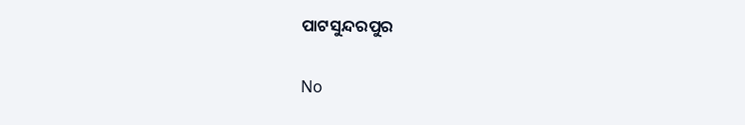ପାଟସୁନ୍ଦରପୁର


No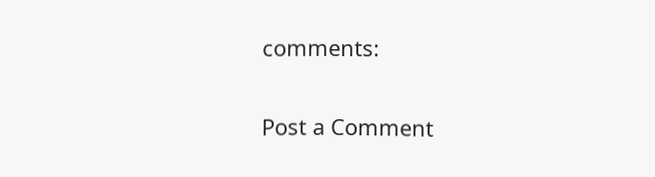comments:

Post a Comment